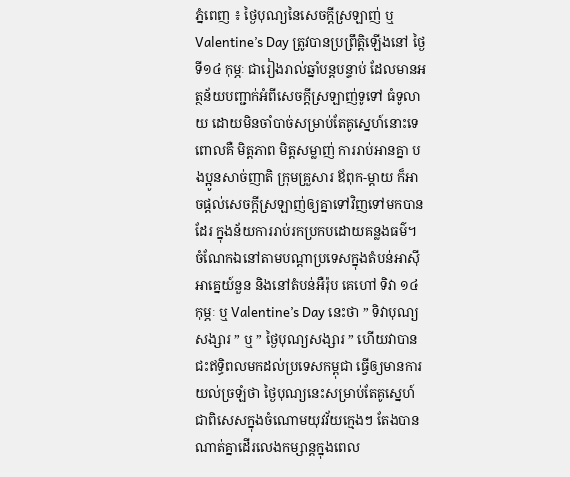ភ្នំពេញ ៖ ថ្ងៃបុណ្យនៃសេចក្ដីស្រឡាញ់ ឬ Valentine’s Day ត្រូវបានប្រព្រឹត្តិឡើងនៅ ថ្ងៃទី១៤ កុម្ភៈ ជារៀងរាល់ឆ្នាំបន្តបន្ទាប់ ដែលមានអត្ថន័យបញ្ជាក់អំពីសេចក្ដីស្រឡាញ់ទូទៅ ធំទូលាយ ដោយមិនចាំបាច់សម្រាប់តែគូស្នេហ៍នោះទេ ពោលគឺ មិត្តភាព មិត្តសម្លាញ់ ការរាប់អានគ្នា បងប្អូនសាច់ញាតិ ក្រុមគ្រួសារ ឪពុក-ម្ដាយ ក៏អាចផ្ដល់សេចក្ដីស្រឡាញ់ឲ្យគ្នាទៅវិញទៅមកបានដែរ ក្នុងន័យការរាប់រកប្រកបដោយគន្លងធម៌។
ចំណែកឯនៅតាមបណ្ដាប្រទេសក្នុងតំបន់អាស៊ីអាគ្នេយ៍នួន និងនៅតំបន់អឺរ៉ុប គេហៅ ទិវា ១៤ កុម្ភៈ ឬ Valentine’s Day នេះថា ” ទិវាបុណ្យសង្សារ ” ឬ ” ថ្ងៃបុណ្យសង្សារ ” ហើយវាបានជះឥទ្ធិពលមកដល់ប្រទេសកម្ពុជា ធ្វើឲ្យមានការយល់ច្រឡំថា ថ្ងៃបុណ្យនេះសម្រាប់តែគូស្នេហ៍ ជាពិសេសក្នុងចំណោមយុវវ័យក្មេងៗ តែងបានណាត់គ្នាដើរលេងកម្សាន្តក្នុងពេល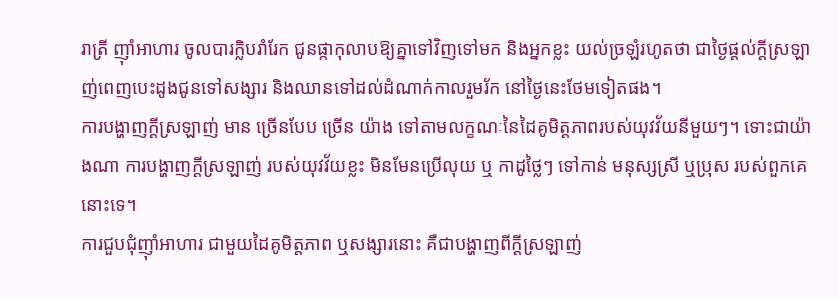រាត្រី ញ៉ាំអាហារ ចូលបារក្លិបរាំរែក ជូនផ្កាកុលាបឱ្យគ្នាទៅវិញទៅមក និងអ្នកខ្លះ យល់ច្រឡំរហូតថា ជាថ្ងៃផ្ដល់ក្តីស្រឡាញ់ពេញបេះដូងជូនទៅសង្សារ និងឈានទៅដល់ដំណាក់កាលរួមរ័ក នៅថ្ងៃនេះថែមទៀតផង។
ការបង្ហាញក្ដីស្រឡាញ់ មាន ច្រើនបែប ច្រើន យ៉ាង ទៅតាមលក្ខណៈនៃដៃគូមិត្តភាពរបស់យុវវ័យនីមួយៗ។ ទោះជាយ៉ាងណា ការបង្ហាញក្ដីស្រឡាញ់ របស់យុវវ័យខ្លះ មិនមែនប្រើលុយ ឬ កាដូថ្លៃៗ ទៅកាន់ មនុស្សស្រី ឬប្រុស របស់ពួកគេនោះទេ។
ការជួបជុំញ៉ាំអាហារ ជាមួយដៃគូមិត្តភាព ឬសង្សារនោះ គឺជាបង្ហាញពីក្ដីស្រឡាញ់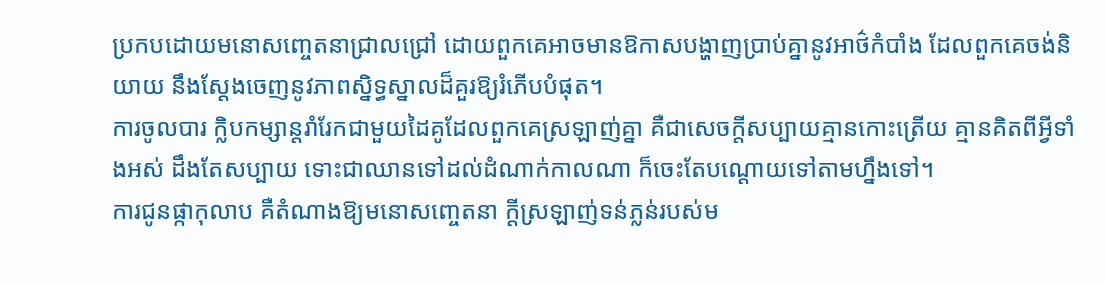ប្រកបដោយមនោសញ្ចេតនាជ្រាលជ្រៅ ដោយពួកគេអាចមានឱកាសបង្ហាញប្រាប់គ្នានូវអាថ៌កំបាំង ដែលពួកគេចង់និយាយ នឹងស្ដែងចេញនូវភាពស្និទ្ធស្នាលដ៏គួរឱ្យរំភើបបំផុត។
ការចូលបារ ក្លិបកម្សាន្តរាំរែកជាមួយដៃគូដែលពួកគេស្រឡាញ់គ្នា គឺជាសេចក្តីសប្បាយគ្មានកោះត្រើយ គ្មានគិតពីអ្វីទាំងអស់ ដឹងតែសប្បាយ ទោះជាឈានទៅដល់ដំណាក់កាលណា ក៏ចេះតែបណ្ដោយទៅតាមហ្នឹងទៅ។
ការជូនផ្កាកុលាប គឺតំណាងឱ្យមនោសញ្ចេតនា ក្ដីស្រឡាញ់ទន់ភ្លន់របស់ម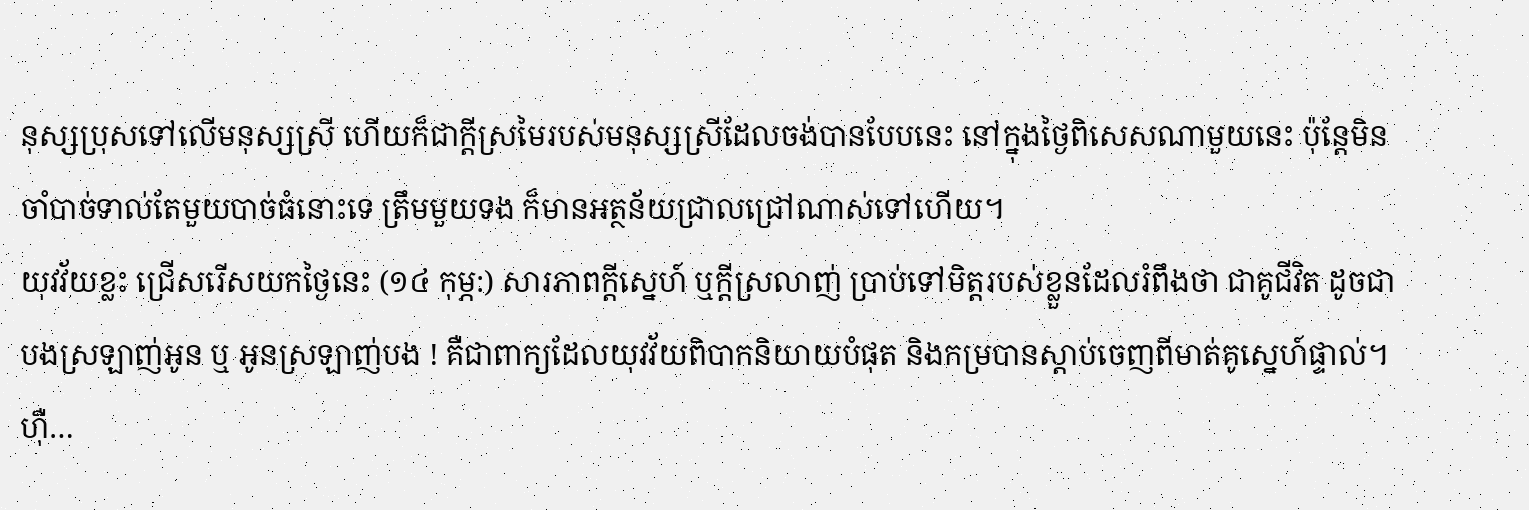នុស្សប្រុសទៅលើមនុស្សស្រី ហើយក៏ជាក្តីស្រមៃរបស់មនុស្សស្រីដែលចង់បានបែបនេះ នៅក្នុងថ្ងៃពិសេសណាមួយនេះ ប៉ុន្តែមិនចាំបាច់ទាល់តែមួយបាច់ធំនោះទេ ត្រឹមមួយទង ក៏មានអត្ថន័យជ្រាលជ្រៅណាស់ទៅហើយ។
យុវវ័យខ្លះ ជ្រើសរើសយកថ្ងៃនេះ (១៤ កុម្ភ:) សារភាពក្ដីស្នេហ៍ ឬក្ដីស្រលាញ់ ប្រាប់ទៅមិត្តរបស់ខ្លួនដែលរំពឹងថា ជាគូជីវិត ដូចជា បងស្រឡាញ់អូន ឬ អូនស្រឡាញ់បង ! គឺជាពាក្យដែលយុវវ័យពិបាកនិយាយបំផុត និងកម្របានស្តាប់ចេញពីមាត់គូស្នេហ៍ផ្ទាល់។
ហ៊ឺ…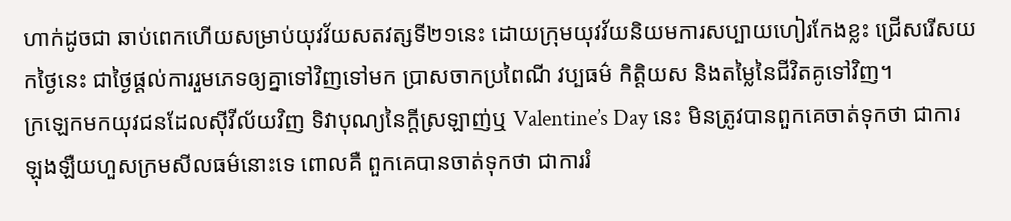ហាក់ដូចជា ឆាប់ពេកហើយសម្រាប់យុវវ័យសតវត្សទី២១នេះ ដោយក្រុមយុវវ័យនិយមការសប្បាយហៀរកែងខ្លះ ជ្រើសរើសយកថ្ងៃនេះ ជាថ្ងៃផ្ដល់ការរួមភេទឲ្យគ្នាទៅវិញទៅមក ប្រាសចាកប្រពៃណី វប្បធម៌ កិត្តិយស និងតម្លៃនៃជីវិតគូទៅវិញ។
ក្រឡេកមកយុវជនដែលស៊ីវីល័យវិញ ទិវាបុណ្យនៃក្តីស្រឡាញ់ឬ Valentine’s Day នេះ មិនត្រូវបានពួកគេចាត់ទុកថា ជាការឡុងឡឺយហួសក្រមសីលធម៌នោះទេ ពោលគឺ ពួកគេបានចាត់ទុកថា ជាការរំ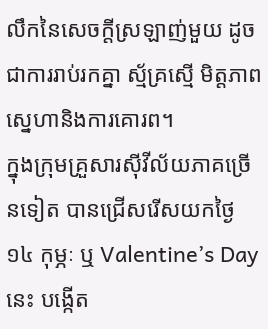លឹកនៃសេចក្តីស្រឡាញ់មួយ ដូចជាការរាប់រកគ្នា ស្ម័គ្រស្មើ មិត្តភាព ស្នេហានិងការគោរព។
ក្នុងក្រុមគ្រួសារស៊ីវីល័យភាគច្រើនទៀត បានជ្រើសរើសយកថ្ងៃ ១៤ កុម្ភៈ ឬ Valentine’s Day នេះ បង្កើត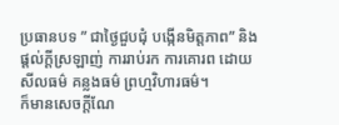ប្រធានបទ ” ជាថ្ងៃជួបជុំ បង្កើនមិត្តភាព” និងផ្ដល់ក្ដីស្រឡាញ់ ការរាប់រក ការគោរព ដោយសីលធម៌ គន្លងធម៌ ព្រហ្មវិហារធម៌។
ក៏មានសេចក្តីណែ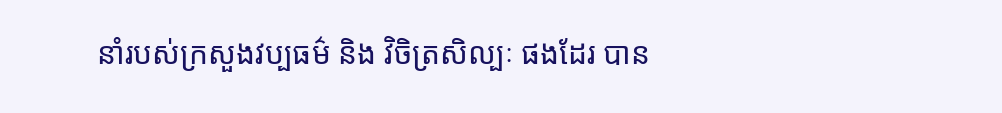នាំរបស់ក្រសួងវប្បធម៌ និង វិចិត្រសិល្បៈ ផងដែរ បាន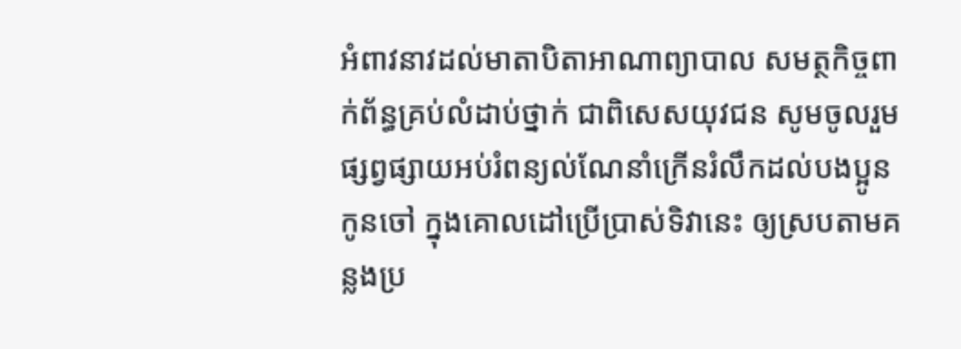អំពាវនាវដល់មាតាបិតាអាណាព្យាបាល សមត្ថកិច្ចពាក់ព័ន្ធគ្រប់លំដាប់ថ្នាក់ ជាពិសេសយុវជន សូមចូលរួមផ្សព្វផ្សាយអប់រំពន្យល់ណែនាំក្រើនរំលឹកដល់បងប្អូន កូនចៅ ក្នុងគោលដៅប្រើប្រាស់ទិវានេះ ឲ្យស្របតាមគន្លងប្រ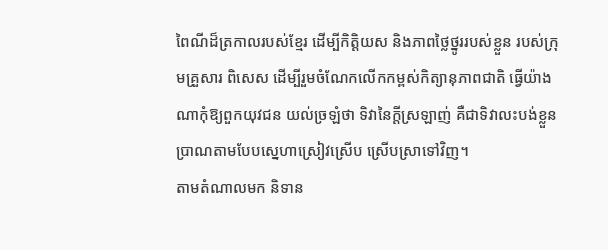ពៃណីដ៏ត្រកាលរបស់ខ្មែរ ដើម្បីកិត្តិយស និងភាពថ្លៃថ្នូររបស់ខ្លួន របស់ក្រុមគ្រួសារ ពិសេស ដើម្បីរួមចំណែកលើកកម្ពស់កិត្យានុភាពជាតិ ធ្វើយ៉ាងណាកុំឱ្យពួកយុវជន យល់ច្រឡំថា ទិវានៃក្តីស្រឡាញ់ គឺជាទិវាលះបង់ខ្លួនប្រាណតាមបែបស្នេហាស្រៀវស្រើប ស្រើបស្រាទៅវិញ។
តាមតំណាលមក និទាន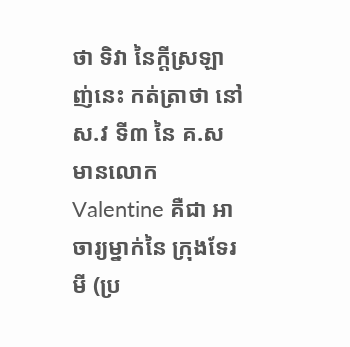ថា ទិវា នៃក្តីស្រឡាញ់នេះ កត់ត្រាថា នៅ ស.វ ទី៣ នៃ គ.ស មានលោក Valentine គឺជា អាចារ្យម្នាក់នៃ ក្រុងទែរមី (ប្រ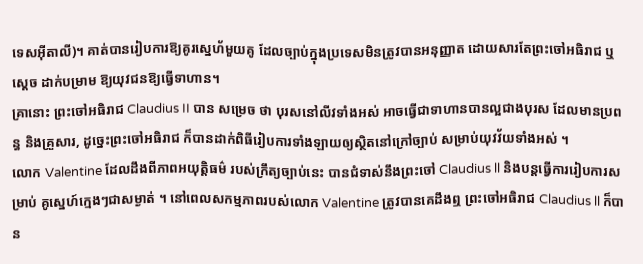ទេសអ៊ីតាលី)។ គាត់បានរៀបការឱ្យគូរស្នេហ័មួយគូ ដែលច្បាប់ក្នុងប្រទេសមិនត្រូវបានអនុញ្ញាត ដោយសារតែព្រះចៅអធិរាជ ឬស្ដេច ដាក់បម្រាម ឱ្យយុវជនឱ្យធ្វើទាហាន។
គ្រានោះ ព្រះចៅអធិរាជ Claudius II បាន សម្រេច ថា បុរសនៅលីវទាំងអស់ អាចធ្វើជាទាហានបានល្អជាងបុរស ដែលមានប្រពន្ធ និងគ្រួសារ, ដូច្នេះព្រះចៅអធិរាជ ក៏បានដាក់ពិធីរៀបការទាំងឡាយឲ្យស្ថិតនៅក្រៅច្បាប់ សម្រាប់យុវវ័យទាំងអស់ ។
លោក Valentine ដែលដឹងពីភាពអយុត្តិធម៌ របស់ក្រឹត្យច្បាប់នេះ បានជំទាស់នឹងព្រះចៅ Claudius ll និងបន្តធ្វើការរៀបការសម្រាប់ គូសេ្នហ៍ក្មេងៗជាសម្ងាត់ ។ នៅពេលសកម្មភាពរបស់លោក Valentine ត្រូវបានគេដឹងឮ ព្រះចៅអធិរាជ Claudius ll ក៏បាន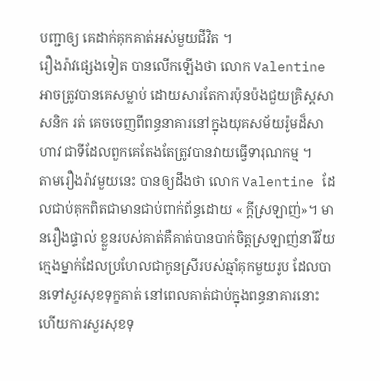បញ្ជាឲ្យ គេដាក់គុកគាត់អស់មួយជីវិត ។
រឿងរ៉ាវផ្សេងទៀត បានលើកឡើងថា លោក Valentine អាចត្រូវបានគេសម្លាប់ ដោយសារតែការប៉ុនប៉ងជួយគ្រិស្តសាសនិក រត់ គេចចេញពីពន្ធនាគារនៅក្នុងយុគសម័យរ៉ូមដ៏សាហាវ ជាទីដែលពួកគេតែងតែត្រូវបានវាយធ្វើទារុណកម្ម ។
តាមរឿងរ៉ាវមួយនេះ បានឲ្យដឹងថា លោក Valentine ដែលជាប់គុកពិតជាមានជាប់ពាក់ព័ន្ធដោយ « ក្ដីស្រឡាញ់»។ មានរឿងផ្ទាល់ ខ្លួនរបស់គាត់គឺគាត់បានបាក់ចិត្តស្រឡាញ់នារីវ័យក្មេងម្នាក់ដែលប្រហែលជាកូនស្រីរបស់ឆ្មាំគុកមួយរូប ដែលបានទៅសួរសុខទុក្ខគាត់ នៅពេលគាត់ជាប់ក្នុងពន្ធនាគារនោះ ហើយការសួរសុខទុ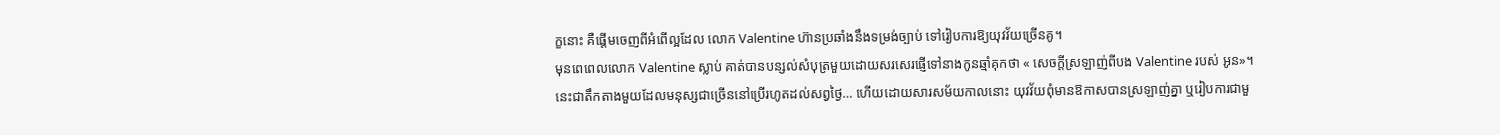ក្ខនោះ គឺផ្ដើមចេញពីអំពើល្អដែល លោក Valentine ហ៊ានប្រឆាំងនឹងទម្រង់ច្បាប់ ទៅរៀបការឱ្យយុវវ័យច្រើនគូ។
មុនពេពេលលោក Valentine ស្លាប់ គាត់បានបន្សល់សំបុត្រមួយដោយសរសេរផ្ញើទៅនាងកូនឆ្មាំគុកថា « សេចក្ដីស្រឡាញ់ពីបង Valentine របស់ អូន»។
នេះជាតឹកតាងមួយដែលមនុស្សជាច្រើននៅប្រើរហូតដល់សព្វថ្ងៃ… ហើយដោយសារសម័យកាលនោះ យុវវ័យពុំមានឱកាសបានស្រឡាញ់គ្នា ឬរៀបការជាមួ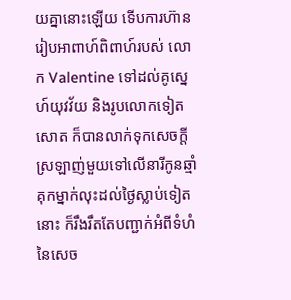យគ្នានោះឡើយ ទើបការហ៊ានរៀបអាពាហ៍ពិពាហ៍របស់ លោក Valentine ទៅដល់គូស្នេហ៍យុវវ័យ និងរូបលោកទៀតសោត ក៏បានលាក់ទុកសេចក្តីស្រឡាញ់មួយទៅលើនារីកូនឆ្មាំគុកម្នាក់លុះដល់ថ្ងៃស្លាប់ទៀតនោះ ក៏រឹងរឹតតែបញ្ជាក់អំពីទំហំនៃសេច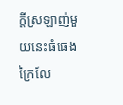ក្តីស្រឡាញ់មួយនេះធំធេងក្រៃលែ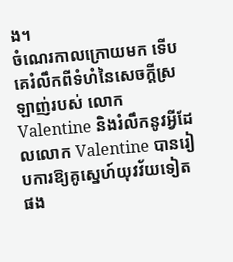ង។
ចំណេរកាលក្រោយមក ទើបគេរំលឹកពីទំហំនៃសេចក្តីស្រឡាញ់របស់ លោក Valentine និងរំលឹកនូវអ្វីដែលលោក Valentine បានរៀបការឱ្យគូស្នេហ៍យុវវ័យទៀតផង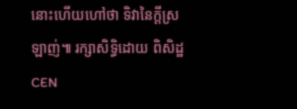នោះហើយហៅថា ទិវានៃក្តីស្រឡាញ់៕ រក្សាសិទ្ធិដោយ ពិសិដ្ឋ CEN